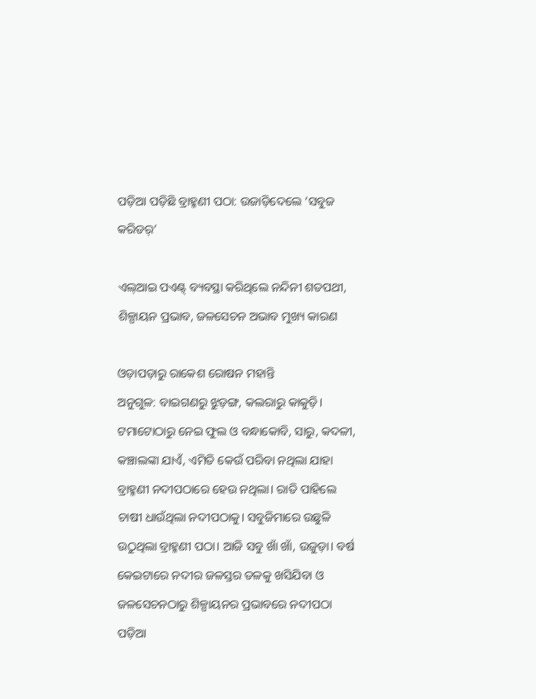ପଡ଼ିଆ ପଡ଼ିଛି ବ୍ରାହ୍ମଣୀ ପଠା: ଉଜାଡ଼ିଦେଲେ ‘ସବୁଜ କରିଡର୍‌’

ଏଲ୍‌ଆଇ ପଏଣ୍ଟ୍‌ ବ୍ୟବସ୍ଥା କରିଥିଲେ ନନ୍ଦିନୀ ଶତପଥୀ, ଶିଳ୍ପାୟନ ପ୍ରଭାବ, ଜଳସେଚନ ଅଭାବ ମୁଖ୍ୟ କାରଣ

ଓଡ଼ାପଡ଼ାରୁ ରାକେଶ ରୋଷନ ମହାନ୍ତି
ଅନୁଗୁଳ: ବାଇଗଣରୁ ଝୁଡ଼ଙ୍ଗ, କଲରାରୁ କାକୁଡ଼ି। ଟମାଟୋଠାରୁ ନେଇ ଫୁଲ ଓ ବନ୍ଧାକୋବି, ସାରୁ, କଦଳୀ, କଞ୍ଚାଲଙ୍କା ଯାଏଁ, ଏମିତି କେଉଁ ପରିବା ନଥିଲା ଯାହା ବ୍ରାହ୍ମଣୀ ନଦୀପଠାରେ ହେଉ ନଥିଲା। ରାତି ପାହିଲେ ଚାଷୀ ଧାଉଁଥିଲା ନଦୀପଠାକୁ। ସବୁଜିମାରେ ଉଛୁଳି ଉଠୁଥିଲା ବ୍ରାହ୍ମଣୀ ପଠା। ଆଜି ସବୁ ଖାଁ ଖାଁ, ଉଜୁଡ଼ା। ବର୍ଷ କେଇଟାରେ ନଦୀର ଜଳସ୍ତର ତଳକୁ ଖସିଯିବା ଓ ଜଳସେଚନଠାରୁ ଶିଳ୍ପାୟନର ପ୍ରଭାବରେ ନଦୀପଠା ପଡ଼ିଆ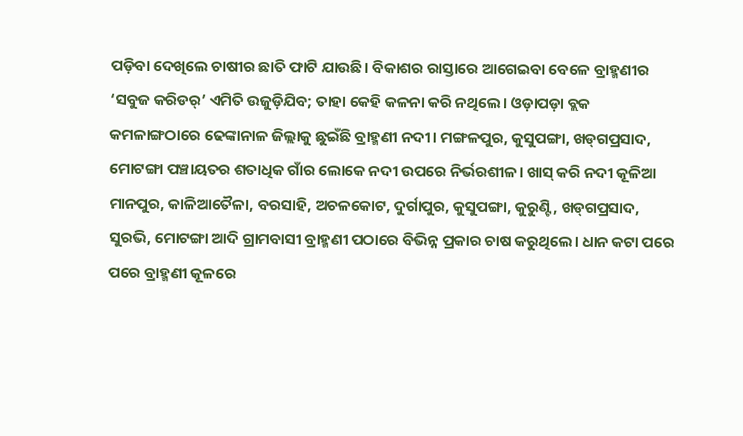ପଡ଼ିବା ଦେଖିଲେ ଚାଷୀର ଛାତି ଫାଟି ଯାଉଛି। ବିକାଶର ରାସ୍ତାରେ ଆଗେଇବା ବେଳେ ବ୍ରାହ୍ମଣୀର ‘ସବୁଜ କରିଡର୍‌’ ଏମିତି ଉଜୁଡ଼ିଯିବ; ତାହା କେହି କଳନା କରି ନଥିଲେ। ଓଡ଼ାପଡ଼ା ବ୍ଲକ କମଳାଙ୍ଗଠାରେ ଢେଙ୍କାନାଳ ଜିଲ୍ଲାକୁ ଛୁଇଁଛି ବ୍ରାହ୍ମଣୀ ନଦୀ। ମଙ୍ଗଳପୁର, କୁସୁପଙ୍ଗା, ଖଡ୍‌ଗପ୍ରସାଦ, ମୋଟଙ୍ଗା ପଞ୍ଚାୟତର ଶତାଧିକ ଗାଁର ଲୋକେ ନଦୀ ଉପ‌ରେ ନିର୍ଭରଶୀଳ। ଖାସ୍‌ କରି ନଦୀ କୂଳିଆ ମାନପୁର, କାଳିଆତୈଳା, ବରସାହି, ଅଚଳକୋଟ, ଦୁର୍ଗାପୁର, କୁସୁପଙ୍ଗା, କୁରୁଣ୍ଟି, ଖଡ୍‌ଗପ୍ରସାଦ, ସୁରଭି, ମୋଟଙ୍ଗା ଆଦି ଗ୍ରାମବାସୀ ବ୍ରାହ୍ମଣୀ ପଠାରେ ବିଭିନ୍ନ ପ୍ରକାର ଚାଷ କରୁଥିଲେ। ଧାନ କଟା ପରେ ପରେ ବ୍ରାହ୍ମଣୀ କୂଳରେ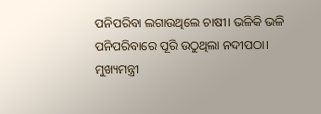ପନିପରିବା ଲଗାଉଥିଲେ ଚାଷୀ। ଭଳିକି ଭଳି ପନିପରିବାରେ ପୂରି ଉଠୁଥିଲା ନଦୀପଠା। ମୁଖ୍ୟମନ୍ତ୍ରୀ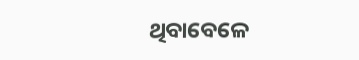ଥିବାବେଳେ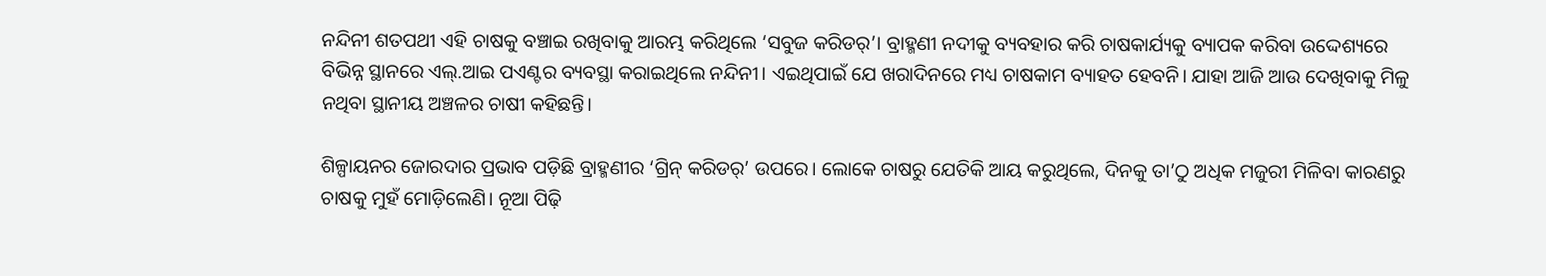ନନ୍ଦିନୀ ଶତପଥୀ ଏହି ଚାଷକୁ ବଞ୍ଚ‌ାଇ ରଖିବାକୁ ଆରମ୍ଭ କରିଥିଲେ ‘ସବୁଜ କରିଡର୍‌’। ବ୍ରାହ୍ମଣୀ ନଦୀକୁ ବ୍ୟବହାର କରି ଚାଷକାର୍ଯ୍ୟକୁ ବ୍ୟାପକ କରିବା ଉଦ୍ଦେଶ୍ୟରେ ବିଭିନ୍ନ ସ୍ଥାନରେ ଏଲ୍‌.ଆଇ ପଏଣ୍ଟର ବ୍ୟବସ୍ଥା କରାଇଥିଲେ ନନ୍ଦିନୀ। ଏଇଥିପାଇଁ ଯେ ଖରାଦିନରେ ମଧ୍ୟ ଚାଷକାମ ବ୍ୟାହତ ହେବନି। ଯାହା ଆଜି ଆଉ ଦେଖିବାକୁ ମିଳୁ ନଥିବା ସ୍ଥାନୀୟ ଅଞ୍ଚଳର ଚାଷୀ କହିଛନ୍ତି।

ଶିଳ୍ପାୟନର ଜୋରଦାର ପ୍ରଭାବ ପଡ଼ିଛି ବ୍ରାହ୍ମଣୀର ‘ଗ୍ରିନ୍‌ କରିଡର୍‌’ ଉପରେ। ଲୋକେ ଚାଷରୁ ଯେତିକି ଆୟ କରୁଥିଲେ, ଦିନକୁ ତା’ଠୁ ଅଧିକ ମଜୁରୀ ମିଳିବା କାରଣରୁ ଚାଷକୁ ମୁହଁ ମୋଡ଼ିଲେଣି। ନୂଆ ପିଢ଼ି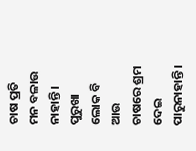ଚାଷ ପ୍ରତି ମନ ବଳାଉ ନାହାନ୍ତି। ପୁରୁଖା ଲୋକ ବି ଆଉ ଚାଷରେ ଶ୍ରମ ଦେଇ ପାରୁନାହାନ୍ତି।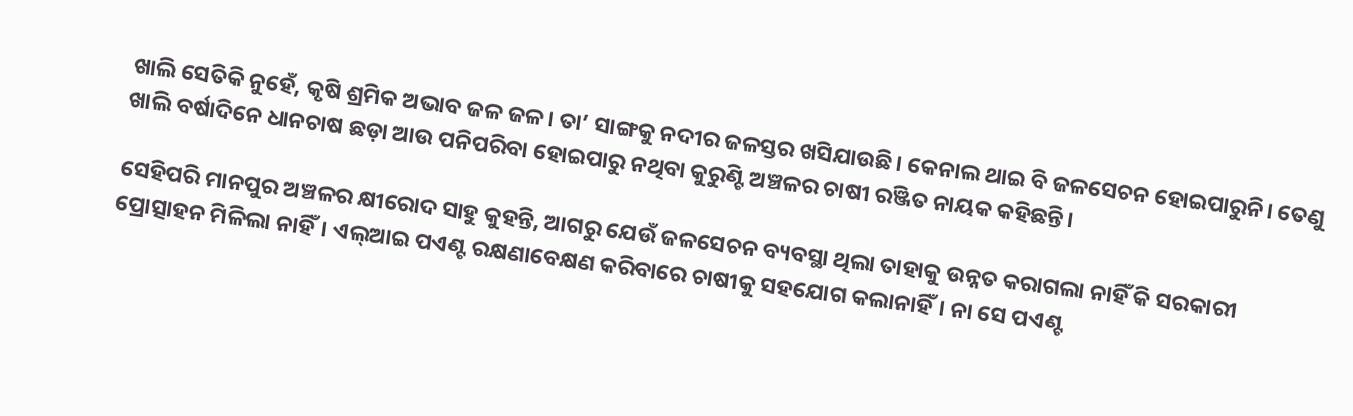ଖାଲି ସେତିକି ନୁହେଁ, କୃଷି ଶ୍ରମିକ ଅଭାବ ଜଳ ଜଳ। ତା’ ସାଙ୍ଗକୁ ନଦୀର ଜଳସ୍ତର ଖସିଯାଉଛି। କେନାଲ ଥାଇ ବି ଜଳସେଚନ ହୋଇପାରୁନି। ତେଣୁ ଖାଲି ବର୍ଷାଦିନେ ଧାନଚାଷ ଛଡ଼ା ଆଉ ପନିପରିବା ହୋଇପାରୁ ନଥିବା କୁରୁଣ୍ଟି ଅଞ୍ଚଳର ଚାଷୀ ରଞ୍ଜିତ ନାୟକ କହିଛନ୍ତି।

ସେହିପରି ମାନପୁର ଅଞ୍ଚଳର କ୍ଷୀରୋଦ ସାହୁ କୁହନ୍ତି, ଆଗରୁ ଯେଉଁ ଜଳସେଚନ ବ୍ୟବସ୍ଥା ଥିଲା ତାହାକୁ ଉନ୍ନତ କରାଗଲା ନାହିଁ କି ସରକାରୀ ପ୍ରୋତ୍ସାହନ ମିଳିଲା ନାହିଁ। ଏଲ୍‌ଆଇ ପଏଣ୍ଟ ରକ୍ଷଣାବେକ୍ଷଣ କରିବାରେ ଚାଷୀକୁ ସହଯୋଗ କଲାନାହିଁ। ନା ସେ ପଏଣ୍ଟ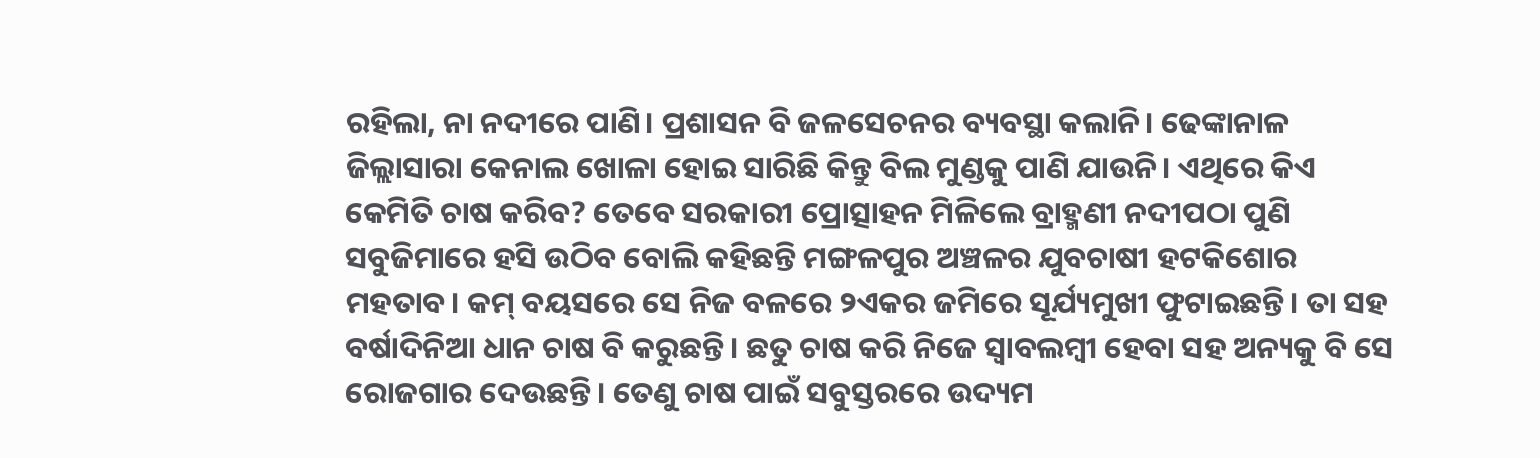ରହିଲା, ନା ନଦୀରେ ପାଣି। ପ୍ରଶାସନ ବି ଜଳସେଚନର ବ୍ୟବସ୍ଥା କଲାନି। ଢେଙ୍କାନାଳ ଜିଲ୍ଲାସାରା କେନାଲ ଖୋଳା ହୋଇ ସାରିଛି କିନ୍ତୁ ବିଲ ମୁଣ୍ଡକୁ ପାଣି ଯାଉନି। ଏଥିରେ କିଏ କେମିତି ଚାଷ କରିବ? ତେବେ ସରକାରୀ ପ୍ରୋତ୍ସାହନ ମିଳିଲେ ବ୍ରାହ୍ମଣୀ ନଦୀପଠା ପୁଣି ସବୁଜିମାରେ ହସି ଉଠିବ ବୋଲି କହିଛନ୍ତି ମଙ୍ଗଳପୁର ଅଞ୍ଚଳର ଯୁବଚାଷୀ ହଟକିଶୋର ମହତାବ। କମ୍ ବୟସରେ ସେ ନିଜ ବଳରେ ୨ଏକର ଜମିରେ ସୂର୍ଯ୍ୟମୁଖୀ ଫୁଟାଇଛନ୍ତି। ତା ସହ ବର୍ଷାଦିନିଆ ଧାନ ଚାଷ ବି କରୁଛନ୍ତି। ଛତୁ ଚାଷ କରି ନିଜେ ସ୍ବାବଲମ୍ବୀ ହେବା ସହ ଅନ୍ୟକୁ ବି ସେ ରୋଜଗାର ଦେଉଛନ୍ତି। ତେଣୁ ଚାଷ ପାଇଁ ସବୁସ୍ତରରେ ଉଦ୍ୟମ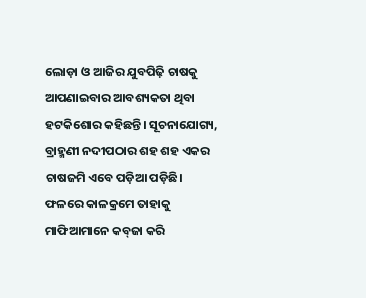ଲୋଡ଼ା ଓ ଆଜିର ଯୁବପିଢ଼ି ଚାଷକୁ ଆପଣାଇବାର ଆବଶ୍ୟକତା ଥିବା‌ ହଟକିଶୋର କହିଛନ୍ତି। ସୂଚନାଯୋଗ୍ୟ, ବ୍ରାହ୍ମଣୀ ନଦୀପଠାର ଶହ ଶହ ଏକର ଚାଷଜମି ଏବେ ପଡ଼ିଆ ପଡ଼ିଛି। ଫଳରେ କ‌ାଳକ୍ରମେ ତାହାକୁ ମାଫିଆମାନେ କବ୍‌ଜା କରି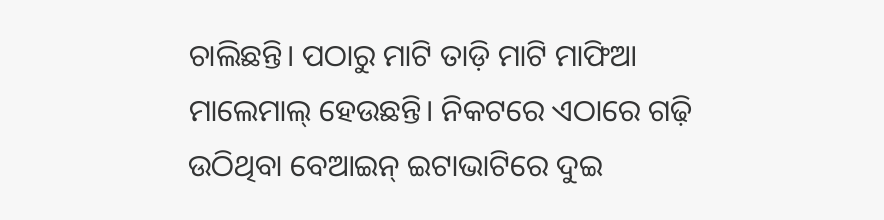ଚାଲିଛନ୍ତି। ପଠାରୁ ମାଟି ତାଡ଼ି ମାଟି ମାଫିଆ ମାଲେମା‌ଲ୍‌ ହେଉଛନ୍ତି। ନିକଟରେ ଏଠାରେ ଗଢ଼ି ଉଠିଥିବା ବେଆଇନ୍ ଇଟାଭାଟିରେ ଦୁଇ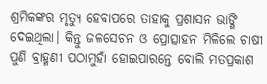ଶ୍ରମିକଙ୍କର ମୃତ୍ୟୁ ହେବାପରେ ତାହାକୁ ପ୍ରଶାସନ ଭାଙ୍ଗି ଦେଇଥିଲା। କିନ୍ତୁ ଜଳସେଚନ ଓ ପ୍ରୋତ୍ସାହନ ମିଳିଲେ ଚାଷୀ ପୁଣି ବ୍ରାହ୍ମଣୀ ପଠାମୁହାଁ ‌ହୋଇପାରନ୍ତେ ବୋଲି ମତପ୍ରକାଶ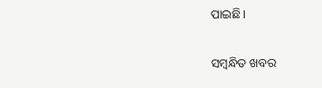ପାଇଛି।

ସମ୍ବନ୍ଧିତ ଖବର